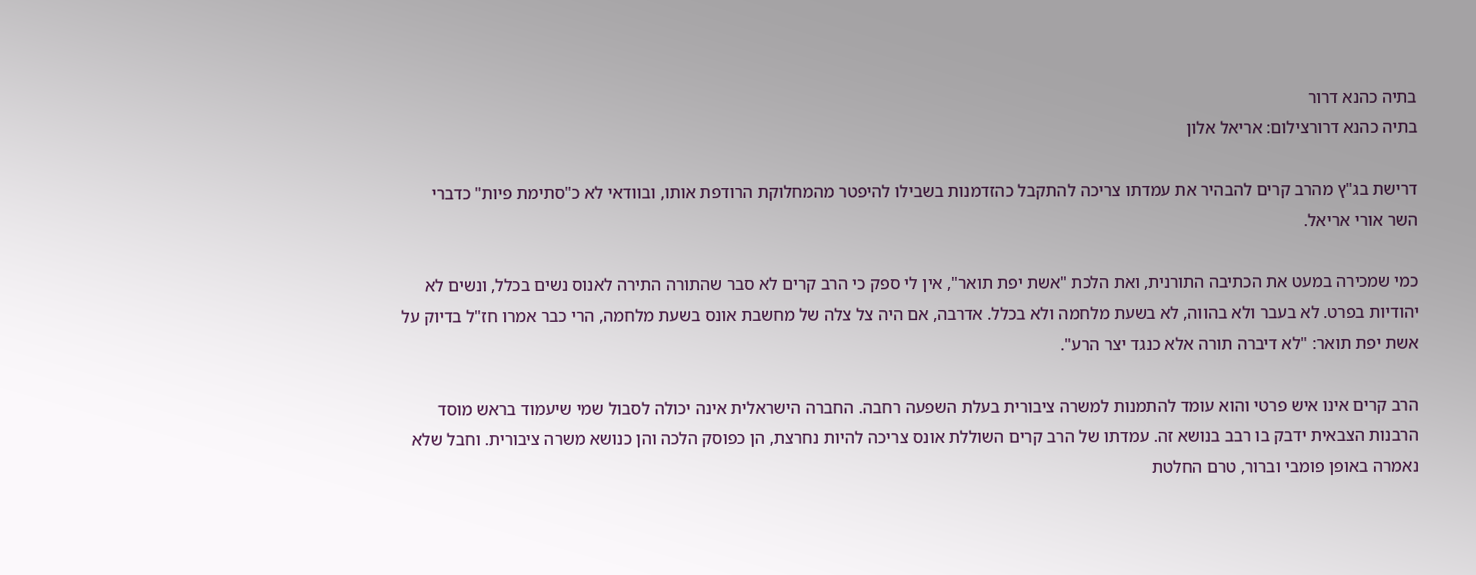בתיה כהנא דרור
בתיה כהנא דרורצילום: אריאל אלון

דרישת בג"ץ מהרב קרים להבהיר את עמדתו צריכה להתקבל כהזדמנות בשבילו להיפטר מהמחלוקת הרודפת אותו, ובוודאי לא כ"סתימת פיות" כדברי השר אורי אריאל.

כמי שמכירה במעט את הכתיבה התורנית, ואת הלכת "אשת יפת תואר", אין לי ספק כי הרב קרים לא סבר שהתורה התירה לאנוס נשים בכלל, ונשים לא יהודיות בפרט. לא בעבר ולא בהווה, לא בשעת מלחמה ולא בכלל. אדרבה, אם היה צל צלה של מחשבת אונס בשעת מלחמה, הרי כבר אמרו חז"ל בדיוק על אשת יפת תואר: "לא דיברה תורה אלא כנגד יצר הרע".

הרב קרים אינו איש פרטי והוא עומד להתמנות למשרה ציבורית בעלת השפעה רחבה. החברה הישראלית אינה יכולה לסבול שמי שיעמוד בראש מוסד הרבנות הצבאית ידבק בו רבב בנושא זה. עמדתו של הרב קרים השוללת אונס צריכה להיות נחרצת, הן כפוסק הלכה והן כנושא משרה ציבורית. וחבל שלא נאמרה באופן פומבי וברור, טרם החלטת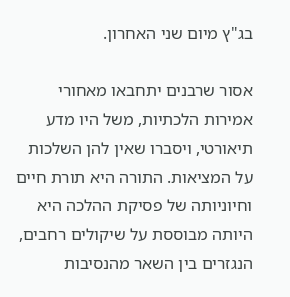בג"ץ מיום שני האחרון.

אסור שרבנים יתחבאו מאחורי אמירות הלכתיות, משל היו מדע תיאורטי, ויסברו שאין להן השלכות על המציאות. התורה היא תורת חיים וחיוניותה של פסיקת ההלכה היא היותה מבוססת על שיקולים רחבים, הנגזרים בין השאר מהנסיבות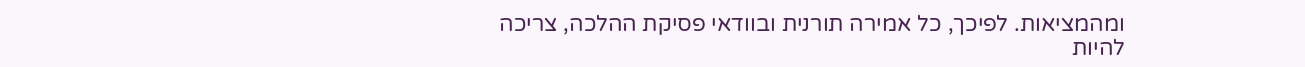ומהמציאות. לפיכך, כל אמירה תורנית ובוודאי פסיקת ההלכה, צריכה להיות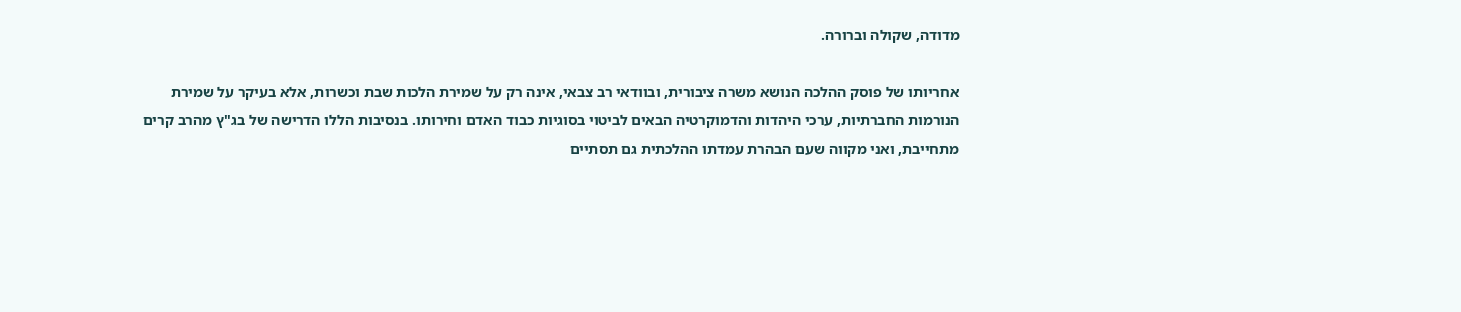מדודה, שקולה וברורה.

אחריותו של פוסק ההלכה הנושא משרה ציבורית, ובוודאי רב צבאי, אינה רק על שמירת הלכות שבת וכשרות, אלא בעיקר על שמירת הנורמות החברתיות, ערכי היהדות והדמוקרטיה הבאים לביטוי בסוגיות כבוד האדם וחירותו. בנסיבות הללו הדרישה של בג"ץ מהרב קרים מתחייבת, ואני מקווה שעם הבהרת עמדתו ההלכתית גם תסתיים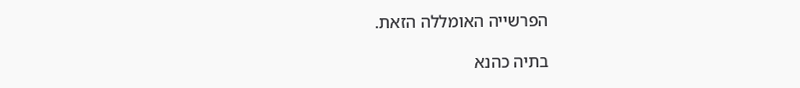הפרשייה האומללה הזאת.

בתיה כהנא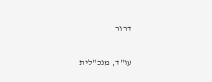דרור

עו"ד, מנכ"לית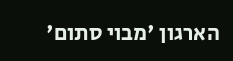הארגון 'מבוי סתום'